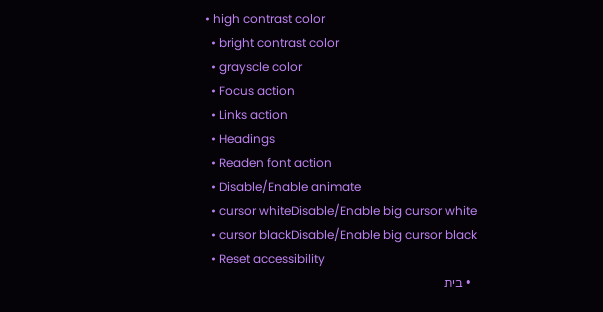• high contrast color
  • bright contrast color
  • grayscle color
  • Focus action
  • Links action
  • Headings
  • Readen font action
  • Disable/Enable animate
  • cursor whiteDisable/Enable big cursor white
  • cursor blackDisable/Enable big cursor black
  • Reset accessibility
  • בית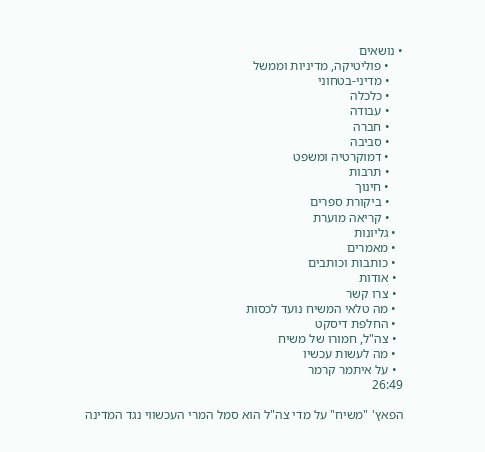• נושאים
    • פוליטיקה, מדיניות וממשל
    • מדיני-בטחוני
    • כלכלה
    • עבודה
    • חברה
    • סביבה
    • דמוקרטיה ומשפט
    • תרבות
    • חינוך
    • ביקורת ספרים
    • קריאה מוערת
  • גליונות
  • מאמרים
  • כותבות וכותבים
  • אודות
  • צרו קשר
  • מה טלאי המשיח נועד לכסות
  • החלפת דיסקט
  • צה"ל, חמורו של משיח
  • מה לעשות עכשיו
  • על איתמר קרמר
26:49

הפאץ' "משיח" על מדי צה"ל הוא סמל המרי העכשווי נגד המדינה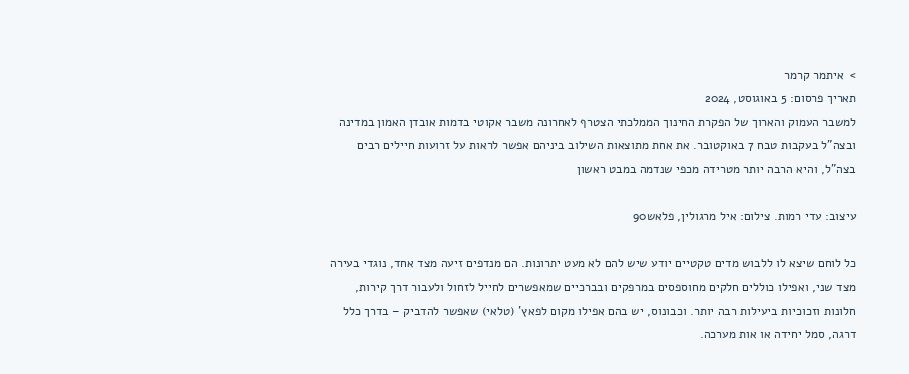>  איתמר קרמר
תאריך פרסום: 5 באוגוסט, 2024
למשבר העמוק והארוך של הפקרת החינוך הממלכתי הצטרף לאחרונה משבר אקוטי בדמות אובדן האמון במדינה ובצה"ל בעקבות טבח 7 באוקטובר. את אחת מתוצאות השילוב ביניהם אפשר לראות על זרועות חיילים רבים בצה"ל, והיא הרבה יותר מטרידה מכפי שנדמה במבט ראשון

עיצוב: עדי רמות. צילום: איל מרגולין, פלאש90

כל לוחם שיצא לו ללבוש מדים טקטיים יודע שיש להם לא מעט יתרונות. הם מנדפים זיעה מצד אחד, נוגדי בעירה מצד שני, ואפילו כוללים חלקים מחוספסים במרפקים ובברכיים שמאפשרים לחייל לזחול ולעבור דרך קירות, חלונות וזכוכיות ביעילות רבה יותר. וכבונוס, יש בהם אפילו מקום לפאץ’ (טלאי) שאפשר להדביק – בדרך כלל דרגה, סמל יחידה או אות מערכה.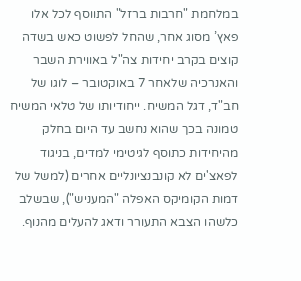במלחמת "חרבות ברזל" התווסף לכל אלו פאץ’ מסוג אחר, שהחל לפשוט כאש בשדה קוצים בקרב יחידות צה"ל באווירת השבר והאנרכיה שלאחר 7 באוקטובר – לוגו של חב"ד, דגל המשיח. ייחודיותו של טלאי המשיח טמונה בכך שהוא נחשב עד היום בחלק מהיחידות כתוסף לגיטימי למדים, בניגוד לפאצ'ים לא קונבנציונליים אחרים (למשל של דמות הקומיקס האפלה "המעניש"), שבשלב כלשהו הצבא התעורר ודאג להעלים מהנוף.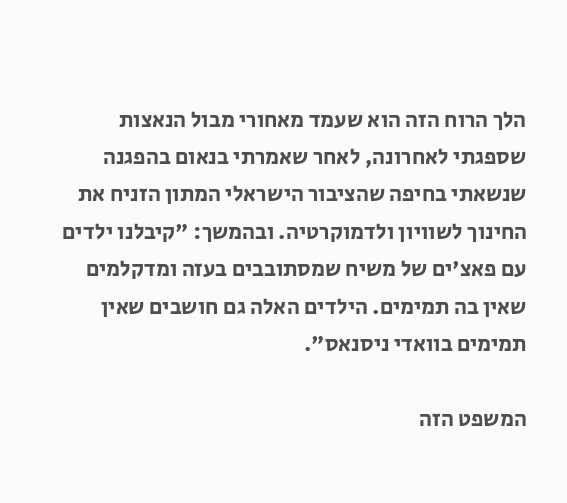הלך הרוח הזה הוא שעמד מאחורי מבול הנאצות שספגתי לאחרונה, לאחר שאמרתי בנאום בהפגנה שנשאתי בחיפה שהציבור הישראלי המתון הזניח את החינוך לשוויון ולדמוקרטיה. ובהמשך: "קיבלנו ילדים עם פאצ'ים של משיח שמסתובבים בעזה ומדקלמים שאין בה תמימים. הילדים האלה גם חושבים שאין תמימים בוואדי ניסנאס".

המשפט הזה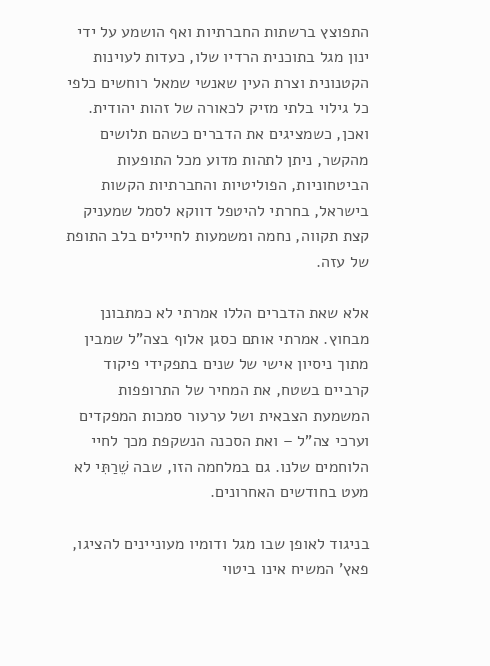התפוצץ ברשתות החברתיות ואף הושמע על ידי ינון מגל בתוכנית הרדיו שלו, כעדות לעוינות הקטנונית וצרת העין שאנשי שמאל רוחשים כלפי כל גילוי בלתי מזיק לכאורה של זהות יהודית. ואכן, כשמציגים את הדברים כשהם תלושים מהקשר, ניתן לתהות מדוע מכל התופעות הביטחוניות, הפוליטיות והחברתיות הקשות בישראל, בחרתי להיטפל דווקא לסמל שמעניק קצת תקווה, נחמה ומשמעות לחיילים בלב התופת של עזה.

אלא שאת הדברים הללו אמרתי לא כמתבונן מבחוץ. אמרתי אותם כסגן אלוף בצה"ל שמבין מתוך ניסיון אישי של שנים בתפקידי פיקוד קרביים בשטח, את המחיר של התרופפות המשמעת הצבאית ושל ערעור סמכות המפקדים וערכי צה"ל – ואת הסכנה הנשקפת מכך לחיי הלוחמים שלנו. גם במלחמה הזו, שבה שֵׁרַתִּי לא מעט בחודשים האחרונים.

בניגוד לאופן שבו מגל ודומיו מעוניינים להציגו, פאץ’ המשיח אינו ביטוי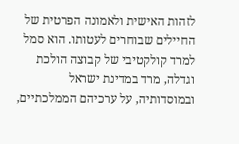לזהות האישית ולאמונה הפרטית של החיילים שבוחרים לעטותו. הוא סמל למרד קולקטיבי של קבוצה הולכת וגדלה, מרד במדינת ישראל ובמוסדותיה, על ערכיהם הממלכתיים,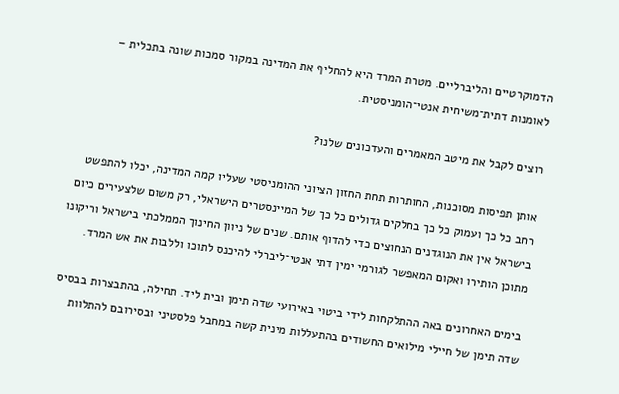הדמוקרטיים והליברליים. מטרת המרד היא להחליף את המדינה במקור סמכות שונה בתכלית – לאומנות דתית־משיחית אנטי־הומניסטית.

רוצים לקבל את מיטב המאמרים והעדכונים שלנו?

אותן תפיסות מסוכנות, החותרות תחת החזון הציוני ההומניסטי שעליו קמה המדינה, יכלו להתפשט רחב כל כך ועמוק כל כך בחלקים גדולים כל כך של המיינסטרים הישראלי, רק משום שלצעירים כיום בישראל אין את הנוגדנים הנחוצים כדי להדוף אותם. שנים של ניוון החינוך הממלכתי בישראל וריקונו מתוכן הותירו ואקום המאפשר לגורמי ימין דתי אנטי־ליברלי להיכנס לתוכו וללבות את אש המרד.

בימים האחרונים באה ההתלקחות לידי ביטוי באירועי שדה תימן ובית ליד. תחילה, בהתבצרות בבסיס שדה תימן של חיילי מילואים החשודים בהתעללות מינית קשה במחבל פלסטיני ובסירובם להתלוות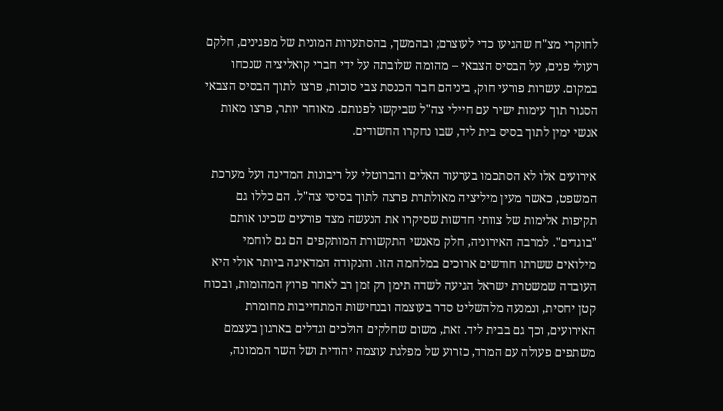לחוקרי מצ"ח שהגיעו כדי לעוצרם; ובהמשך, בהסתערות המונית של מפגינים, חלקם רעולי פנים, על הבסיס הצבאי – מהומה שלובתה על ידי חברי קואליציה שנכחו במקום. עשרות פורעי חוק, ביניהם חבר הכנסת צבי סוכות, פרצו לתוך הבסיס הצבאי הסגור תוך עימות ישיר עם חיילי צה"ל שביקשו לפנותם. מאוחר יותר, פרצו מאות אנשי ימין לתוך בסיס בית ליד, שבו נחקרו החשודים.

אירועים אלו לא הסתכמו בערעור האלים והברוטלי על ריבונות המדינה ועל מערכת המשפט, כאשר מעין מיליציה מאולתרת פרצה לתוך בסיסי צה"ל. הם כללו גם תקיפות אלימות של צוותי חדשות שסיקרו את הנעשה מצד פורעים שכינו אותם "בוגדים". למרבה האירוניה, חלק מאנשי התקשורת המותקפים הם גם לוחמי מילואים ששרתו חודשים ארוכים במלחמה הזו. והנקודה המדאיגה ביותר אולי היא העובדה שמשטרת ישראל הגיעה לשדה תימן רק זמן רב לאחר פרוץ המהומות, ובכוח קטן יחסית, ונמנעה מלהשליט סדר בעוצמה ובנחישות המתחייבות מחומרת האירועים, וכך גם בבית ליד. זאת, משום שחלקים הולכים וגדלים בארגון בעצמם משתפים פעולה עם המרד, כזרוע של מפלגת עוצמה יהודית ושל השר הממונה,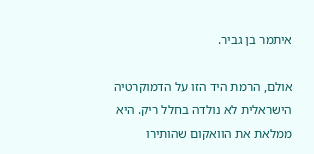איתמר בן גביר.

אולם, הרמת היד הזו על הדמוקרטיה הישראלית לא נולדה בחלל ריק. היא ממלאת את הוואקום שהותירו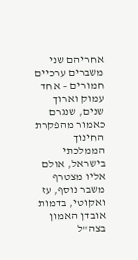אחריהם שני משברים ערכיים חמורים – אחד עמוק וארוך שנים, שנגרם כאמור מהפקרת החינוך הממלכתי בישראל, אולם אליו מצטרף משבר נוסף, עז ואקוטי, בדמות אובדן האמון בצה"ל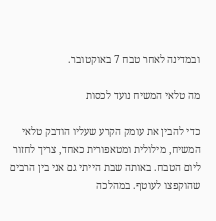ובמדינה לאחר טבח 7 באוקטובר.

מה טלאי המשיח נועד לכסות

כדי להבין את עומק הקרע שעליו הודבק טלאי המשיח, מילולית ומטאפורית כאחד, צריך לחזור ליום הטבח. באותה שבת הייתי גם אני בין הרבים שהוקפצו לעוטף. במהלכה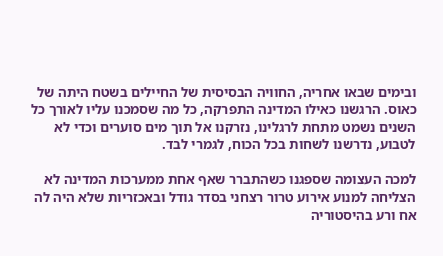ובימים שבאו אחריה, החוויה הבסיסית של החיילים בשטח היתה של כאוס. הרגשנו כאילו המדינה התפרקה, כל מה שסמכנו עליו לאורך כל השנים נשמט מתחת לרגלינו, נזרקנו אל תוך מים סוערים וכדי לא לטבוע, נדרשנו לשחות בכל הכוח, לגמרי לבד.

למכה העצומה שספגנו כשהתברר שאף אחת ממערכות המדינה לא הצליחה למנוע אירוע טרור רצחני בסדר גודל ובאכזריות שלא היה לה אח ורע בהיסטוריה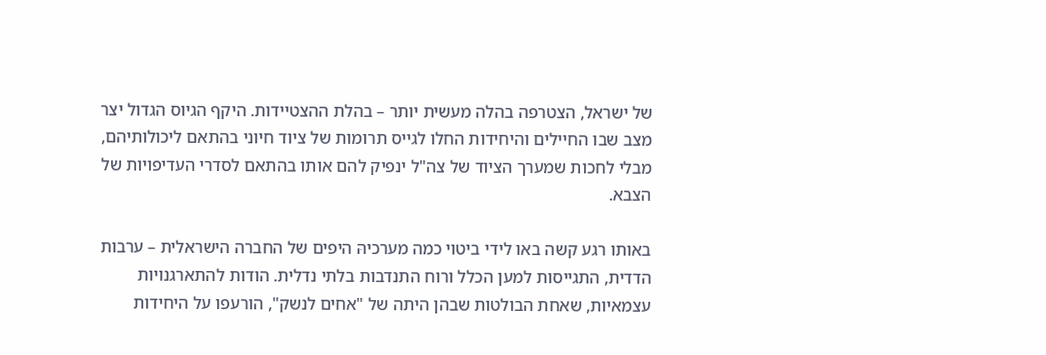של ישראל, הצטרפה בהלה מעשית יותר – בהלת ההצטיידות. היקף הגיוס הגדול יצר מצב שבו החיילים והיחידות החלו לגייס תרומות של ציוד חיוני בהתאם ליכולותיהם, מבלי לחכות שמערך הציוד של צה"ל ינפיק להם אותו בהתאם לסדרי העדיפויות של הצבא.

באותו רגע קשה באו לידי ביטוי כמה מערכיהּ היפים של החברה הישראלית – ערבות הדדית, התגייסות למען הכלל ורוח התנדבות בלתי נדלית. הודות להתארגנויות עצמאיות, שאחת הבולטות שבהן היתה של "אחים לנשק", הורעפו על היחידות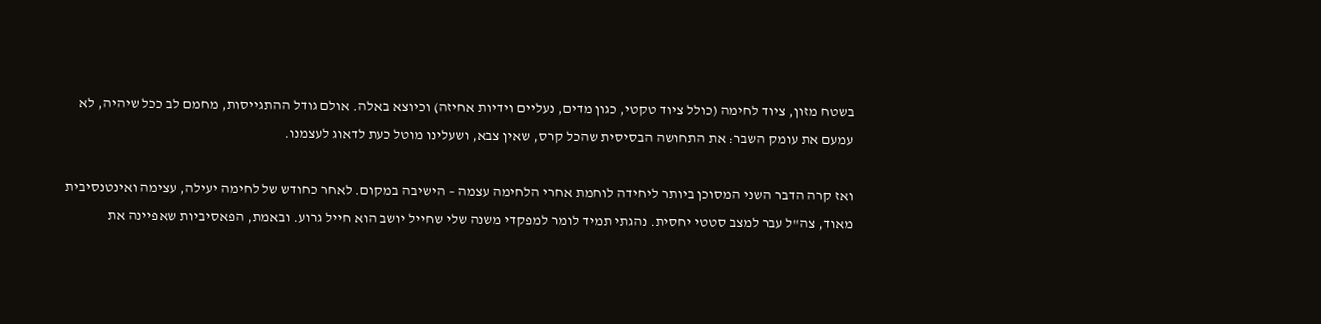בשטח מזון, ציוד לחימה (כולל ציוד טקטי, כגון מדים, נעליים וידיות אחיזה) וכיוצא באלה. אולם גודל ההתגייסות, מחמם לב ככל שיהיה, לא עמעם את עומק השבר: את התחושה הבסיסית שהכל קרס, שאין צבא, ושעלינו מוטל כעת לדאוג לעצמנו.

ואז קרה הדבר השני המסוכן ביותר ליחידה לוחמת אחרי הלחימה עצמה – הישיבה במקום. לאחר כחודש של לחימה יעילה, עצימה ואינטנסיבית מאוד, צה"ל עבר למצב סטטי יחסית. נהגתי תמיד לומר למפקדי משנה שלי שחייל יושב הוא חייל גרוע. ובאמת, הפאסיביות שאפיינה את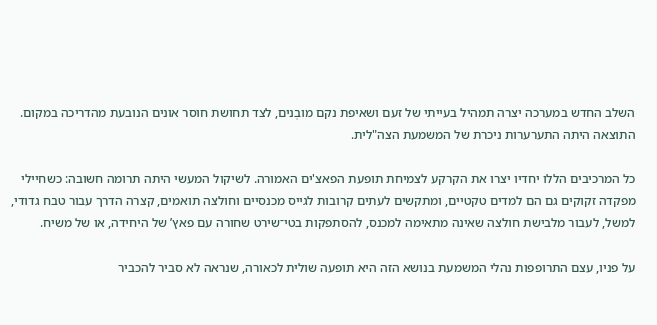השלב החדש במערכה יצרה תמהיל בעייתי של זעם ושאיפת נקם מובְנים, לצד תחושת חוסר אונים הנובעת מהדריכה במקום. התוצאה היתה התערערות ניכרת של המשמעת הצה"לית.

כל המרכיבים הללו יחדיו יצרו את הקרקע לצמיחת תופעת הפאצ'ים האמורה. לשיקול המעשי היתה תרומה חשובה: כשחיילי מפקדה זקוקים גם הם למדים טקטיים, ומתקשים לעתים קרובות לגייס מכנסיים וחולצה תואמים, קצרה הדרך עבור טבח גדודי, למשל, לעבור מלבישת חולצה שאינה מתאימה למכנס, להסתפקות בטי־שירט שחורה עם פאץ’ של היחידה, או של משיח.

על פניו, עצם התרופפות נהלי המשמעת בנושא הזה היא תופעה שולית לכאורה, שנראה לא סביר להכביר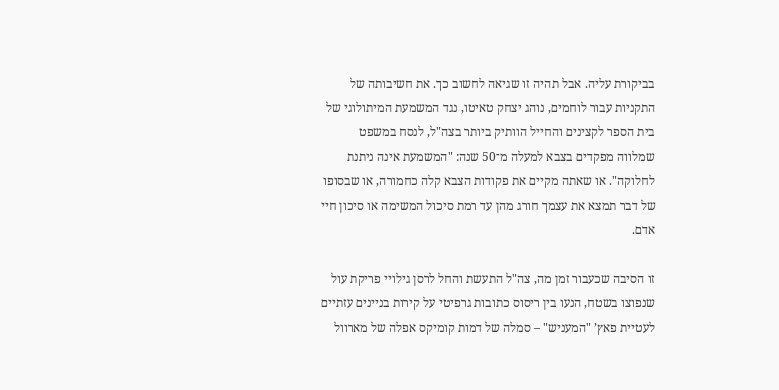בביקורת עליה. אבל תהיה זו שגיאה לחשוב כך. את חשיבותה של התקניות עבור לוחמים, נוהג יצחק טאיטו, נגד המשמעת המיתולוגי של בית הספר לקצינים והחייל הוותיק ביותר בצה"ל, לנסח במשפט שמלווה מפקדים בצבא למעלה מ־50 שנה: "המשמעת אינה ניתנת לחלוקה". או שאתה מקיים את פקודות הצבא קלה כחמורה, או שבסופו של דבר תמצא את עצמך חורג מהן עד רמת סיכול המשימה או סיכון חיי אדם.

זו הסיבה שכעבור זמן מה, צה"ל התעשת והחל לרסן גילויי פריקת עול שנפוצו בשטח, הנעו בין ריסוס כתובות גרפיטי על קירות בניינים עזתיים לעטיית פאץ’ "המעניש" – סמלה של דמות קומיקס אפלה של מארוול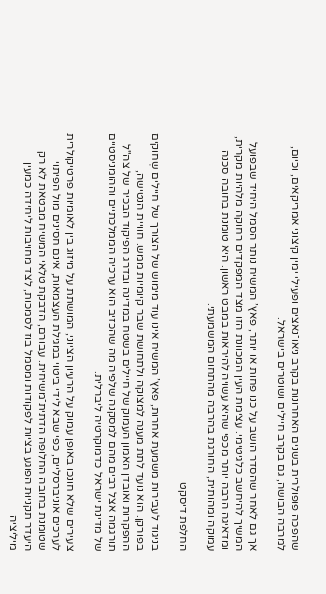שהפכה פופולרית בשנים האחרונות בקרב ניאו־נאצים ופעילי ימין קיצוני אמריקאים, וכיום, למרבה הבושה, גם בקרב חיילים ושוטרים בישראל.

אך גם לאחר שהסדר הושב על כנו פחות או יותר, פאץ’ המשיח נותר הסמל היחיד שבפועל המשיך להיחשב כלגיטימי. עצימת העין המכוונת הזו מצד המפקדים רחוקה מלהיות מקרית, ומדאיגה הרבה יותר מכפי שהיא עשויה להיראות במבט ראשון. היא טומנת בחובה סכנה עמוקה ומהותית, החורגת בהרבה מהתחום המשמעתי.

החלפת דיסקט

בניגוד לעבירות משמעת אחרות, פאץ’ המשיח אינו עוד מימוש של הצורך של חיילים שְחוקים בפורקן. הוא נועד לתת מענה למצוקה ולתחושת שבר קיומיות ממש. חוויית הנטישה, ההפקרות ואובדן האמון העמוק של חיילים בשטח במדינה ובדרג הפיקוד הבכיר של צה"ל תורגמה אצל רבים מהם למסקנה שלפיה מה שהכזיב הוא ערכיה הממלכתיים וההומניסטיים של מדינת ישראל כדמוקרטיה ליברלית.

צעירים שלא חונכו באופן עמוק על הרעיון הציוני, המושתת על מיזוג בין לאומיות פרטיקולרית לערכים אוניברסליים, כפי שבא לידי ביטוי במגילת העצמאות, אינם חסינים מול הפיתוי שטומנת בחובה החלופה הדתית־משיחית. עבורם, הדבקת טלאי המשיח מבטאת לא רק היעדר תקניוּת הפוגע בציות לפקודות ומסמל בוז לסמכות, לצד מחויבות ליחידה כמעין מיליציה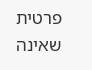פרטית שאינה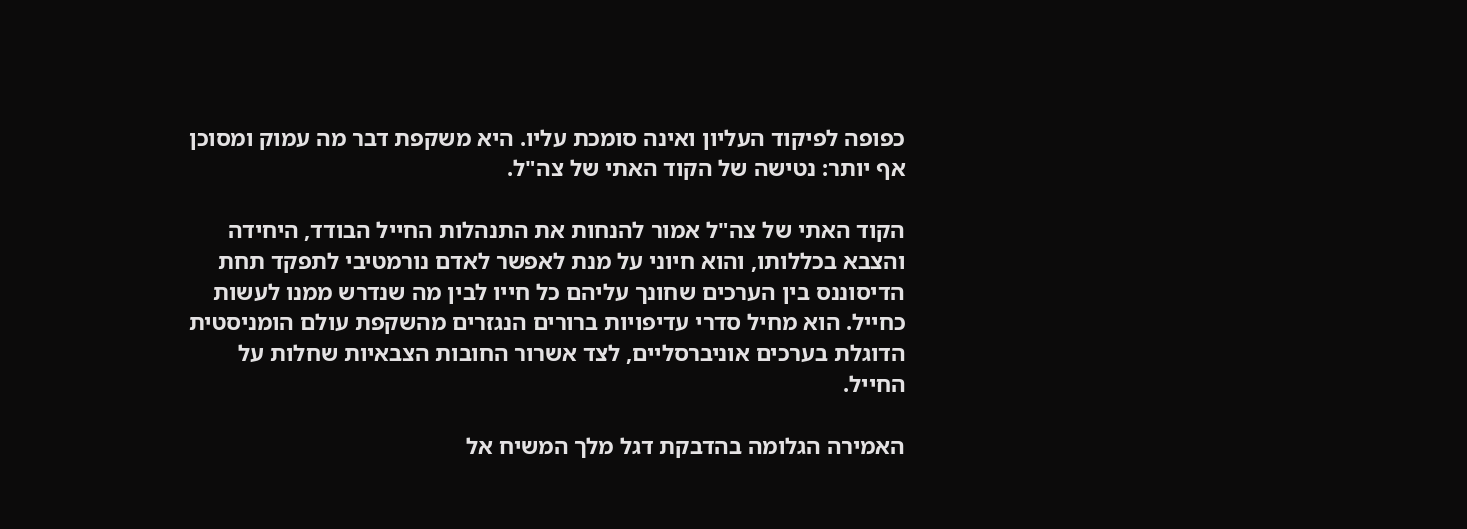כפופה לפיקוד העליון ואינה סומכת עליו. היא משקפת דבר מה עמוק ומסוכן אף יותר: נטישה של הקוד האתי של צה"ל.

הקוד האתי של צה"ל אמור להנחות את התנהלות החייל הבודד, היחידה והצבא בכללותו, והוא חיוני על מנת לאפשר לאדם נורמטיבי לתפקד תחת הדיסוננס בין הערכים שחונך עליהם כל חייו לבין מה שנדרש ממנו לעשות כחייל. הוא מחיל סדרי עדיפויות ברורים הנגזרים מהשקפת עולם הומניסטית הדוגלת בערכים אוניברסליים, לצד אשרור החובות הצבאיות שחלות על החייל.

האמירה הגלומה בהדבקת דגל מלך המשיח אל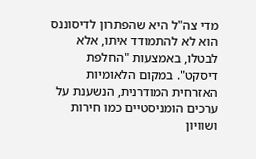מדי צה"ל היא שהפתרון לדיסוננס הוא לא להתמודד איתו, אלא לבטלו, באמצעות "החלפת דיסקט". במקום הלאומיות האזרחית המודרנית, הנשענת על ערכים הומניסטיים כמו חירות ושוויון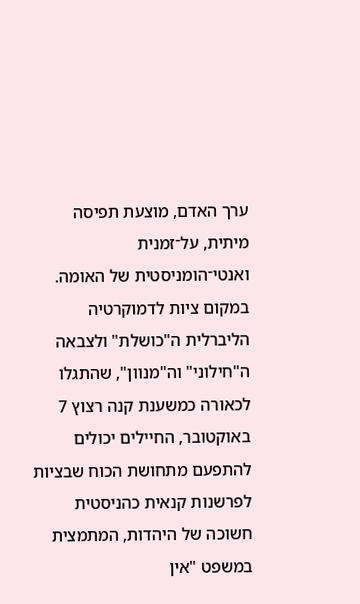ערך האדם, מוצעת תפיסה מיתית, על־זמנית ואנטי־הומניסטית של האומה. במקום ציות לדמוקרטיה הליברלית ה"כושלת" ולצבאה ה"חילוני" וה"מנוון", שהתגלו לכאורה כמשענת קנה רצוץ 7 באוקטובר, החיילים יכולים להתפעם מתחושת הכוח שבציות לפרשנות קנאית כהניסטית חשוכה של היהדות, המתמצית במשפט "אין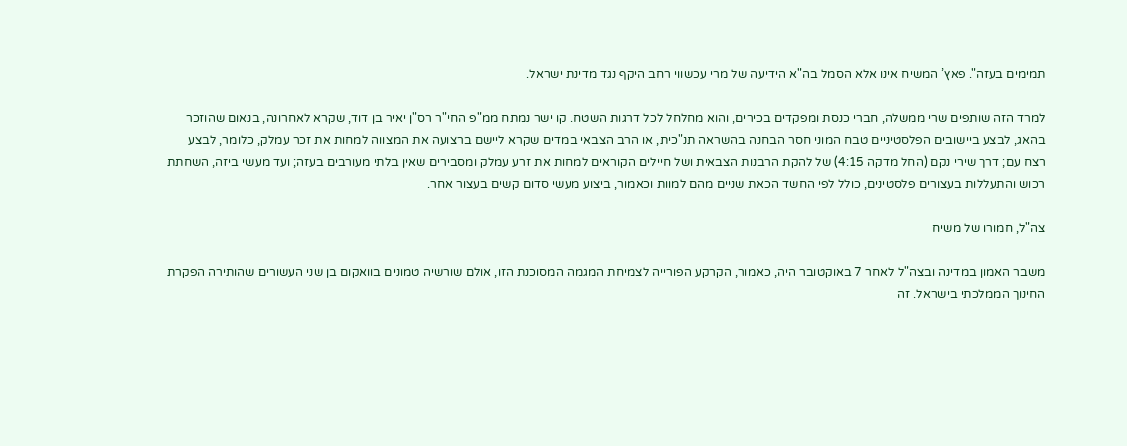תמימים בעזה". פאץ’ המשיח אינו אלא הסמל בה"א הידיעה של מרי עכשווי רחב היקף נגד מדינת ישראל.

למרד הזה שותפים שרי ממשלה, חברי כנסת ומפקדים בכירים, והוא מחלחל לכל דרגות השטח. קו ישר נמתח ממ"פ החי"ר רס"ן יאיר בן דוד, שקרא לאחרונה, בנאום שהוזכר בהאג, לבצע ביישובים הפלסטיניים טבח המוני חסר הבחנה בהשראה תנ"כית, או הרב הצבאי במדים שקרא ליישם ברצועה את המצווה למחות את זכר עמלק, כלומר, לבצע רצח עם; דרך שירי נקם (החל מדקה 4:15) של להקת הרבנות הצבאית ושל חיילים הקוראים למחות את זרע עמלק ומסבירים שאין בלתי מעורבים בעזה; ועד מעשי ביזה, השחתת רכוש והתעללות בעצורים פלסטינים, כולל לפי החשד הכאת שניים מהם למוות וכאמור, ביצוע מעשי סדום קשים בעצור אחר.

צה"ל, חמורו של משיח

משבר האמון במדינה ובצה"ל לאחר 7 באוקטובר היה, כאמור, הקרקע הפורייה לצמיחת המגמה המסוכנת הזו, אולם שורשיה טמונים בוואקום בן שני העשורים שהותירה הפקרת החינוך הממלכתי בישראל. זה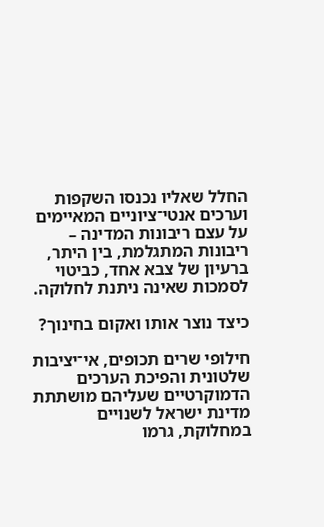החלל שאליו נכנסו השקפות וערכים אנטי־ציוניים המאיימים על עצם ריבונות המדינה – ריבונות המתגלמת, בין היתר, ברעיון של צבא אחד, כביטוי לסמכות שאינה ניתנת לחלוקה.

כיצד נוצר אותו ואקום בחינוך?

חילופי שרים תכופים, אי־יציבות שלטונית והפיכת הערכים הדמוקרטיים שעליהם מושתתת מדינת ישראל לשנויים במחלוקת, גרמו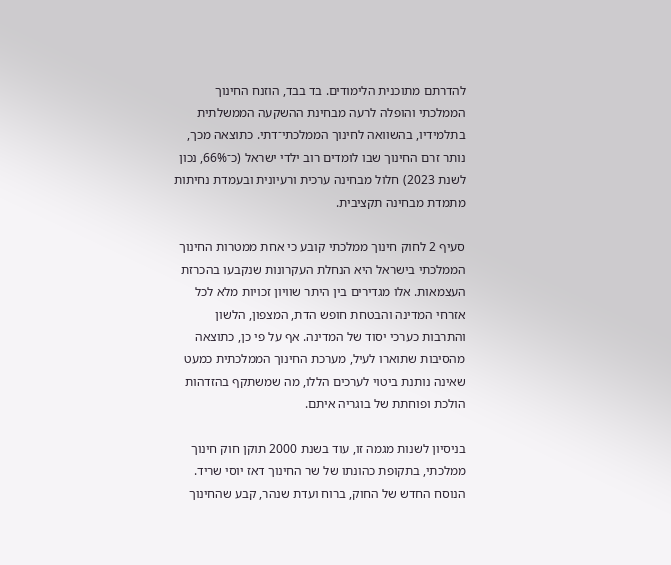להדרתם מתוכנית הלימודים. בד בבד, הוזנח החינוך הממלכתי והופלה לרעה מבחינת ההשקעה הממשלתית בתלמידיו, בהשוואה לחינוך הממלכתי־דתי. כתוצאה מכך, נותר זרם החינוך שבו לומדים רוב ילדי ישראל (כ־66%, נכון לשנת 2023) חלול מבחינה ערכית ורעיונית ובעמדת נחיתות מתמדת מבחינה תקציבית.

סעיף 2 לחוק חינוך ממלכתי קובע כי אחת ממטרות החינוך הממלכתי בישראל היא הנחלת העקרונות שנקבעו בהכרזת העצמאות. אלו מגדירים בין היתר שוויון זכויות מלא לכל אזרחי המדינה והבטחת חופש הדת, המצפון, הלשון והתרבות כערכי יסוד של המדינה. אף על פי כן, כתוצאה מהסיבות שתוארו לעיל, מערכת החינוך הממלכתית כמעט שאינה נותנת ביטוי לערכים הללו, מה שמשתקף בהזדהות הולכת ופוחתת של בוגריה איתם.

בניסיון לשנות מגמה זו, עוד בשנת 2000 תוקן חוק חינוך ממלכתי, בתקופת כהונתו של שר החינוך דאז יוסי שריד. הנוסח החדש של החוק, ברוח ועדת שנהר, קבע שהחינוך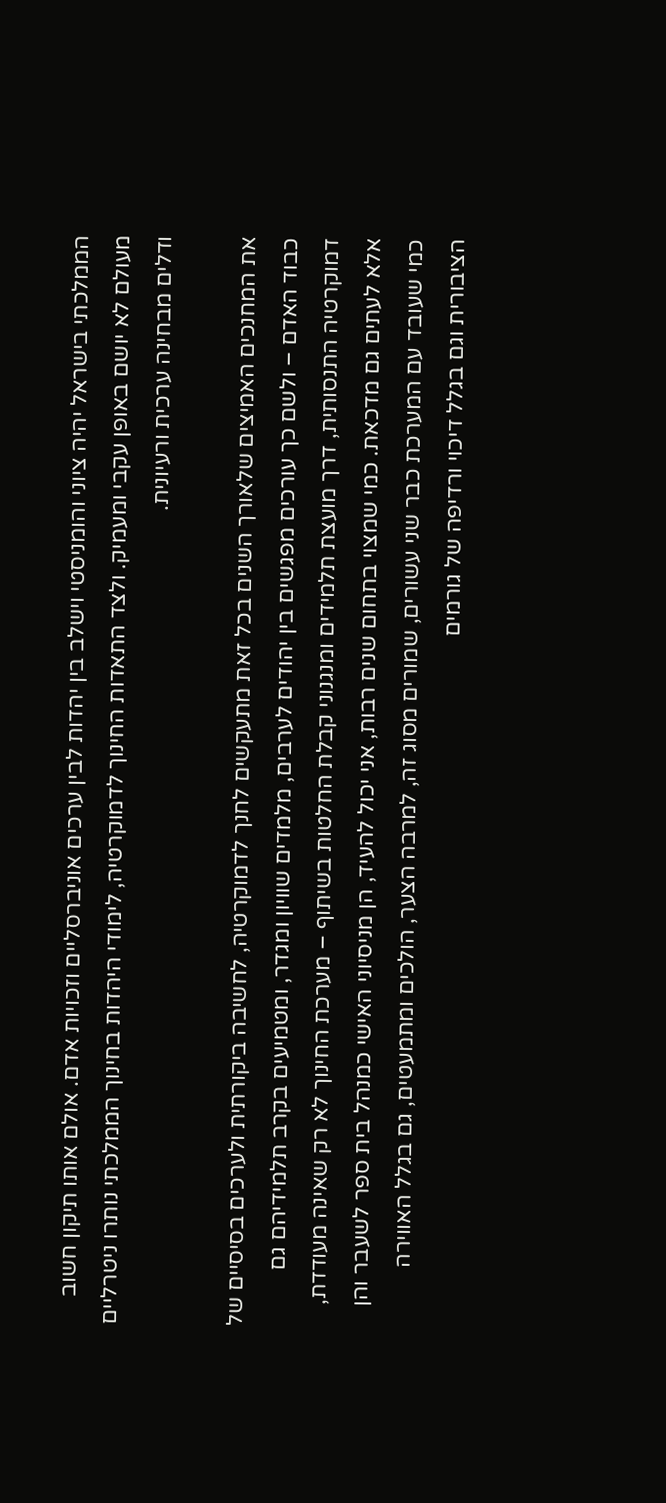הממלכתי בישראל יהיה ציוני והומניסטי וישלב בין יהדות לבין ערכים אוניברסליים וזכויות אדם. אולם אותו תיקון חשוב מעולם לא יושם באופן עקבי ומעמיק. ולצד התאדות החינוך לדמוקרטיה, לימודי היהדות בחינוך הממלכתי נותרו ניטרליים ודלים מבחינה ערכית ורעיונית.

את המחנכים האמיצים שלאורך השנים בכל זאת מתעקשים לחנך לדמוקרטיה, לחשיבה ביקורתית ולערכים בסיסיים של כבוד האדם – ולשם כך עורכים מפגשים בין יהודים לערבים, מלמדים שוויון ומגדר, ומטמיעים בקרב תלמידיהם גם דמוקרטיה התנסותית, דרך מועצת תלמידים ומנגנוני קבלת החלטות בשיתוף – מערכת החינוך לא רק שאינה מעודדת, אלא לעתים גם מדכאת. כמי שמצוי בתחום שנים רבות, אני יכול להעיד, הן מניסיוני האישי כמנהל בית ספר לשעבר והן כמי שעובד עם המערכת כבר שני עשורים, שמורים מסוג זה, למרבה הצער, הולכים ומתמעטים, גם בגלל האווירה הציבורית וגם בגלל דיכוי ורדיפה של גורמים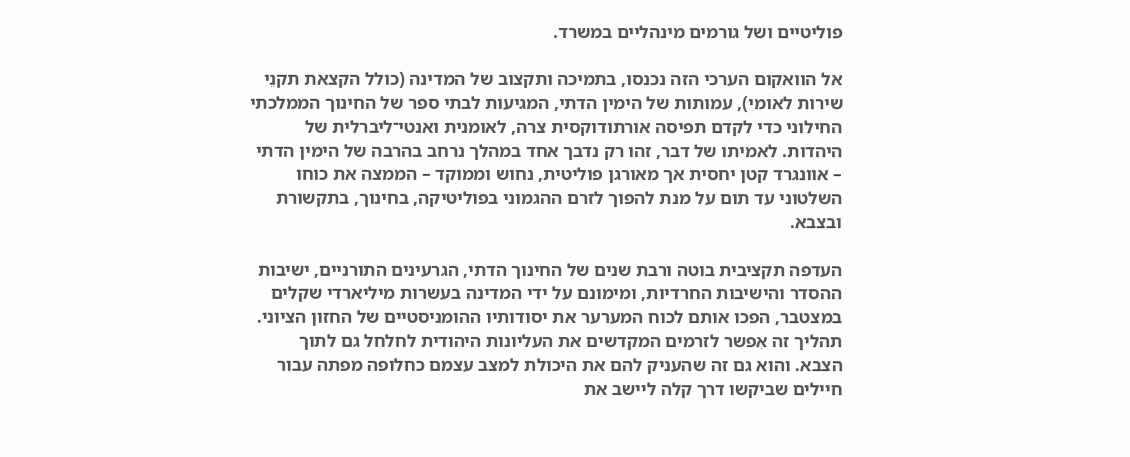פוליטיים ושל גורמים מינהליים במשרד.

אל הוואקום הערכי הזה נכנסו, בתמיכה ותקצוב של המדינה (כולל הקצאת תקנֵי שירות לאומי), עמותות של הימין הדתי, המגיעות לבתי ספר של החינוך הממלכתי החילוני כדי לקדם תפיסה אורתודוקסית צרה, לאומנית ואנטי־ליברלית של היהדות. לאמיתו של דבר, זהו רק נדבך אחד במהלך נרחב בהרבה של הימין הדתי – אוונגרד קטן יחסית אך מאורגן פוליטית, נחוש וממוקד – הממצה את כוחו השלטוני עד תום על מנת להפוך לזרם ההגמוני בפוליטיקה, בחינוך, בתקשורת ובצבא.

העדפה תקציבית בוטה ורבת שנים של החינוך הדתי, הגרעינים התורניים, ישיבות ההסדר והישיבות החרדיות, ומימונם על ידי המדינה בעשרות מיליארדי שקלים במצטבר, הפכו אותם לכוח המערער את יסודותיו ההומניסטיים של החזון הציוני. תהליך זה אִפשר לזרמים המקדשים את העליונות היהודית לחלחל גם לתוך הצבא. והוא גם זה שהעניק להם את היכולת למצב עצמם כחלופה מפתה עבור חיילים שביקשו דרך קלה ליישב את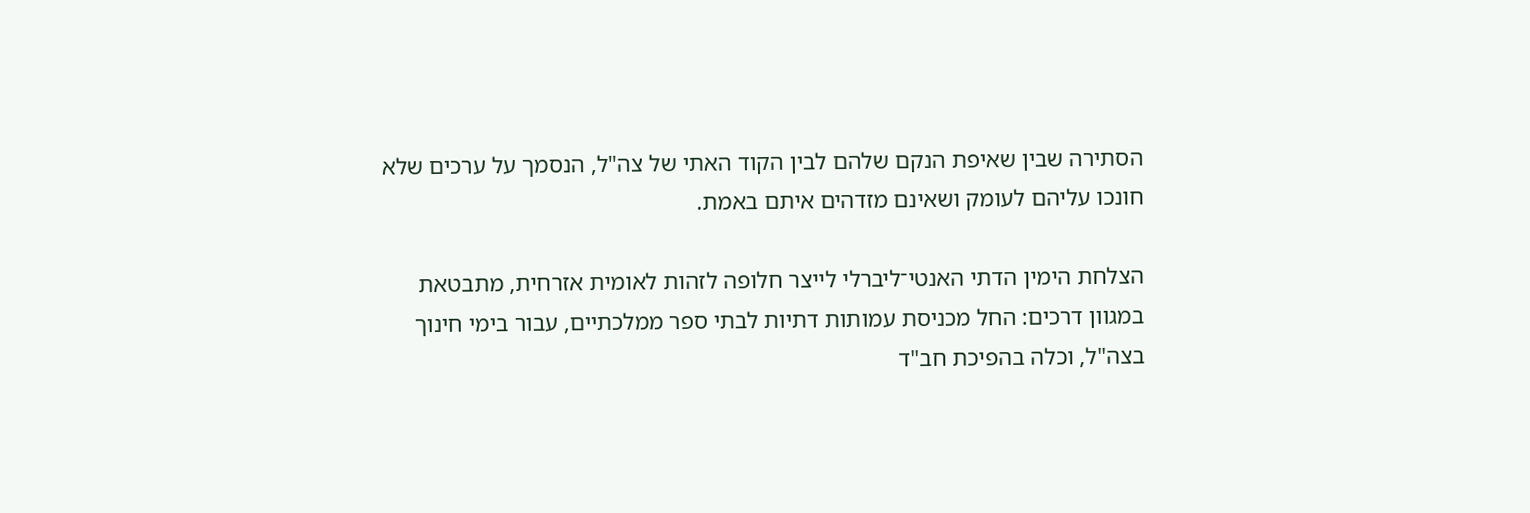הסתירה שבין שאיפת הנקם שלהם לבין הקוד האתי של צה"ל, הנסמך על ערכים שלא חונכו עליהם לעומק ושאינם מזדהים איתם באמת.

הצלחת הימין הדתי האנטי־ליברלי לייצר חלופה לזהות לאומית אזרחית, מתבטאת במגוון דרכים: החל מכניסת עמותות דתיות לבתי ספר ממלכתיים, עבור בימי חינוך בצה"ל, וכלה בהפיכת חב"ד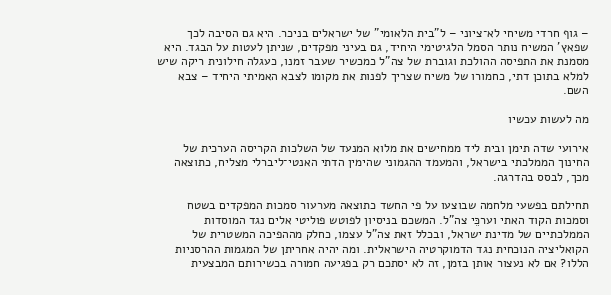– גוף חרדי משיחי לא־ציוני – ל"בית הלאומי" של ישראלים בניכר. היא גם הסיבה לכך שפאץ’ המשיח נותר הסמל הלגיטימי היחיד, גם בעיני מפקדים, שניתן לעטות על הבגד. היא מסמנת את התפיסה ההולכת וגוברת של צה"ל כמכשיר שעבר זמנו, כעגלה חילונית ריקה שיש למלא בתוכן דתי, כחמורו של משיח שצריך לפנות את מקומו לצבא האמיתי היחיד – צבא השם.

מה לעשות עכשיו

אירועי שדה תימן ובית ליד ממחישים את מלוא המנעד של השלכות הקריסה הערכית של החינוך הממלכתי בישראל, והמעמד ההגמוני שהימין הדתי האנטי־ליברלי מצליח, כתוצאה מכך, לבסס בהדרגה.

תחילתם בפשעי מלחמה שבוצעו על פי החשד כתוצאה מערעור סמכות המפקדים בשטח וסמכות הקוד האתי וערכֵּי צה"ל. המשכם בניסיון לפוטש פוליטי אלים נגד המוסדות הממלכתיים של מדינת ישראל, ובכלל זאת צה"ל עצמו, כחלק מההפיכה המשטרית של הקואליציה הנוכחית נגד הדמוקרטיה הישראלית. ומה יהיה אחריתן של המגמות ההרסניות הללו? אם לא נעצור אותן בזמן, זה לא יסתכם רק בפגיעה חמורה בכשירותם המבצעית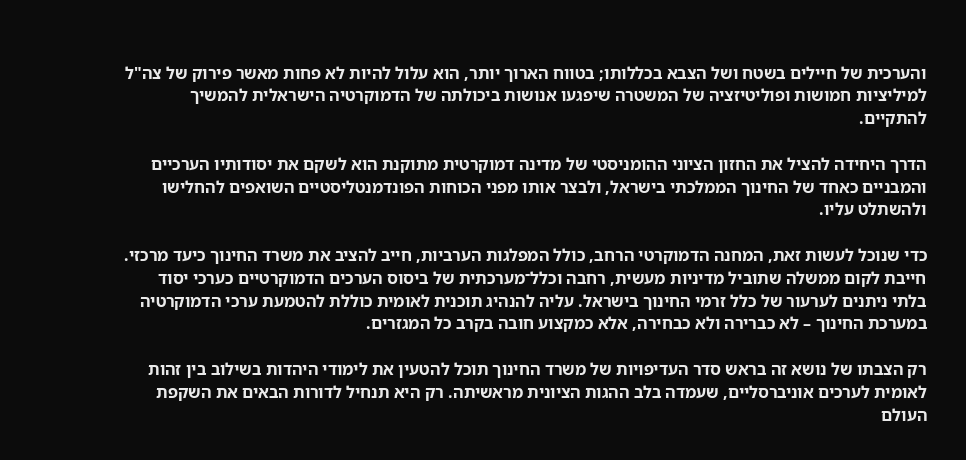והערכית של חיילים בשטח ושל הצבא בכללותו; בטווח הארוך יותר, הוא עלול להיות לא פחות מאשר פירוק של צה"ל למיליציות חמושות ופוליטיזציה של המשטרה שיפגעו אנושות ביכולתה של הדמוקרטיה הישראלית להמשיך להתקיים.

הדרך היחידה להציל את החזון הציוני ההומניסטי של מדינה דמוקרטית מתוקנת הוא לשקם את יסודותיו הערכיים והמבניים כאחד של החינוך הממלכתי בישראל, ולבצר אותו מפני הכוחות הפונדמנטליסטיים השואפים להחלישו ולהשתלט עליו.

כדי שנוכל לעשות זאת, המחנה הדמוקרטי הרחב, כולל המפלגות הערביות, חייב להציב את משרד החינוך כיעד מרכזי. חייבת לקום ממשלה שתוביל מדיניות מעשית, רחבה וכלל־מערכתית של ביסוס הערכים הדמוקרטיים כערכי יסוד בלתי ניתנים לערעור של כלל זרמי החינוך בישראל. עליה להנהיג תוכנית לאומית כוללת להטמעת ערכי הדמוקרטיה במערכת החינוך – לא כברירה ולא כבחירה, אלא כמקצוע חובה בקרב כל המגזרים.

רק הצבתו של נושא זה בראש סדר העדיפויות של משרד החינוך תוכל להטעין את לימודי היהדות בשילוב בין זהות לאומית לערכים אוניברסליים, שעמדה בלב ההגות הציונית מראשיתה. רק היא תנחיל לדורות הבאים את השקפת העולם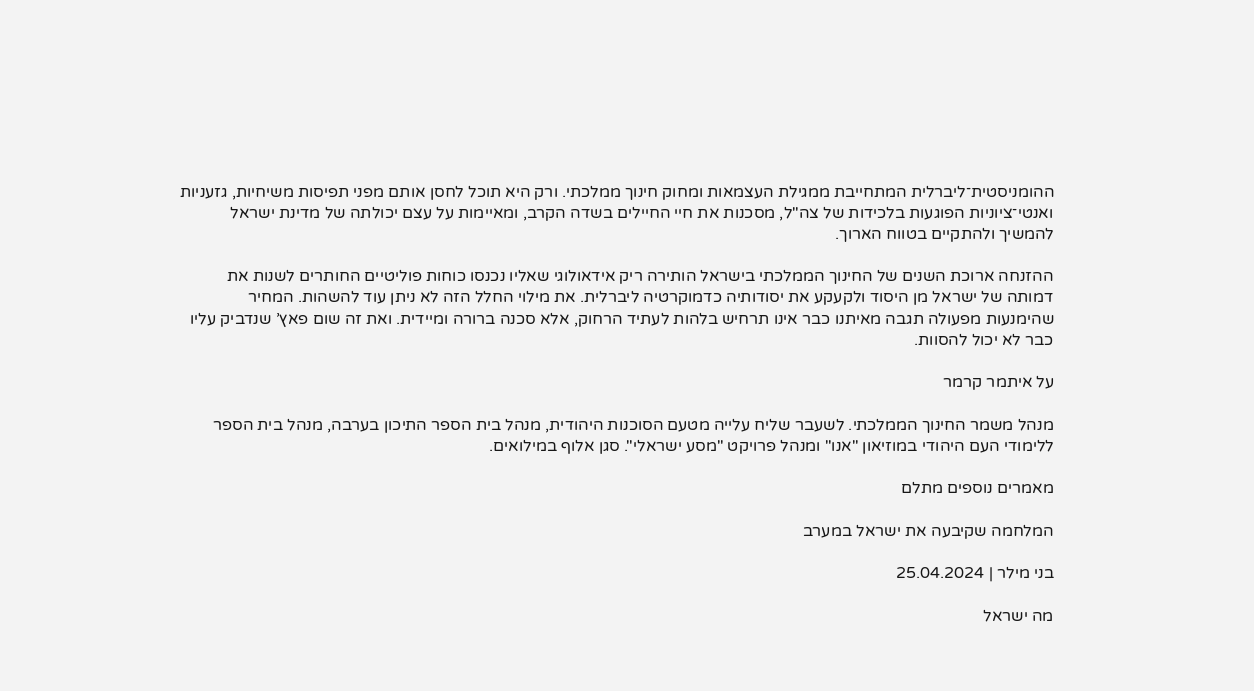ההומניסטית־ליברלית המתחייבת ממגילת העצמאות ומחוק חינוך ממלכתי. ורק היא תוכל לחסן אותם מפני תפיסות משיחיות, גזעניות ואנטי־ציוניות הפוגעות בלכידות של צה"ל, מסכנות את חיי החיילים בשדה הקרב, ומאיימות על עצם יכולתה של מדינת ישראל להמשיך ולהתקיים בטווח הארוך.

ההזנחה ארוכת השנים של החינוך הממלכתי בישראל הותירה ריק אידאולוגי שאליו נכנסו כוחות פוליטיים החותרים לשנות את דמותה של ישראל מן היסוד ולקעקע את יסודותיה כדמוקרטיה ליברלית. את מילוי החלל הזה לא ניתן עוד להשהות. המחיר שהימנעות מפעולה תגבה מאיתנו כבר אינו תרחיש בלהות לעתיד הרחוק, אלא סכנה ברורה ומיידית. ואת זה שום פאץ’ שנדביק עליו כבר לא יכול להסוות.

על איתמר קרמר

מנהל משמר החינוך הממלכתי. לשעבר שליח עלייה מטעם הסוכנות היהודית, מנהל בית הספר התיכון בערבה, מנהל בית הספר ללימודי העם היהודי במוזיאון "אנו" ומנהל פרויקט "מסע ישראלי". סגן אלוף במילואים.

מאמרים נוספים מתלם

המלחמה שקיבעה את ישראל במערב

בני מילר | 25.04.2024

מה ישראל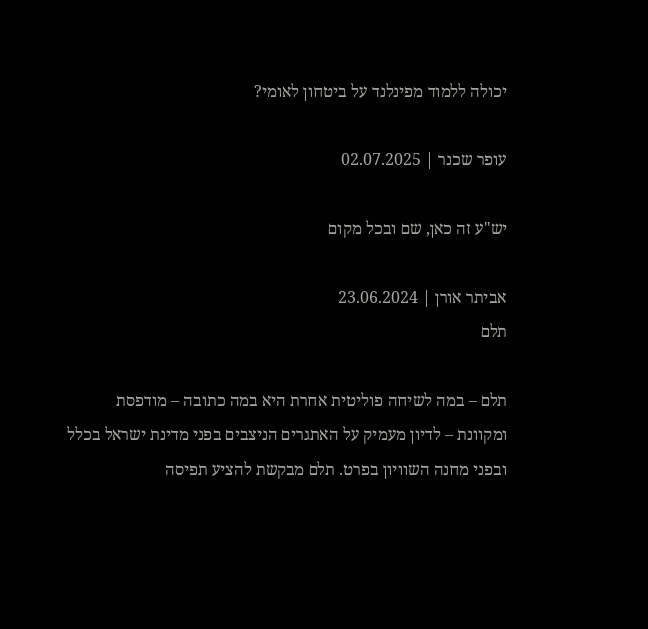יכולה ללמוד מפינלנד על ביטחון לאומי?

עופר שכנר | 02.07.2025

יש"ע זה כאן, שם ובכל מקום

אביתר אורן | 23.06.2024
תלם

תלם – במה לשיחה פוליטית אחרת היא במה כתובה – מודפסת ומקוונת – לדיון מעמיק על האתגרים הניצבים בפני מדינת ישראל בכלל ובפני מחנה השוויון בפרט. תלם מבקשת להציע תפיסה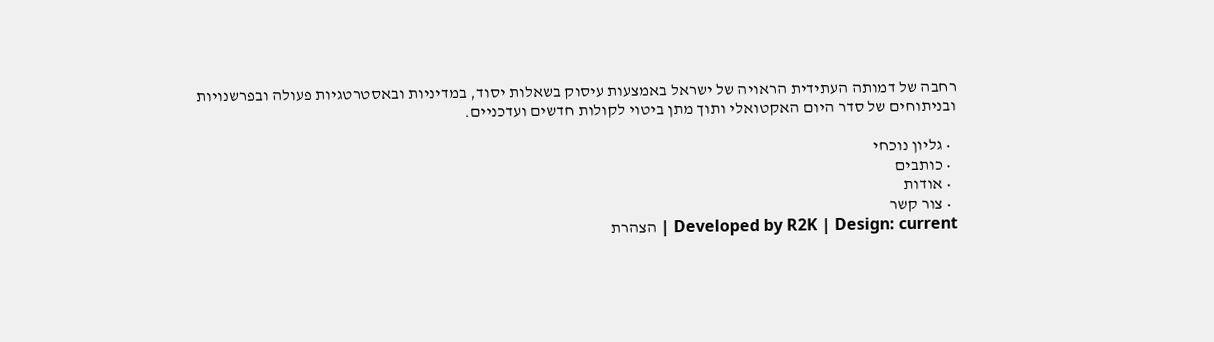רחבה של דמותה העתידית הראויה של ישראל באמצעות עיסוק בשאלות יסוד, במדיניות ובאסטרטגיות פעולה ובפרשנויות ובניתוחים של סדר היום האקטואלי ותוך מתן ביטוי לקולות חדשים ועדכניים.

  • גליון נוכחי
  • כותבים
  • אודות
  • צור קשר
Developed by R2K | Design: current | הצהרת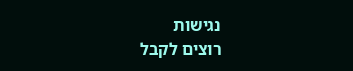נגישות
רוצים לקבל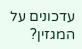עדכונים על המגזין?